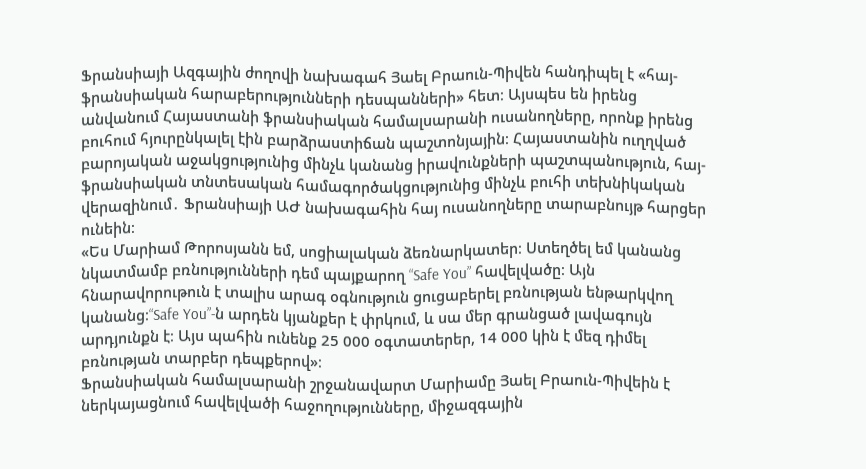Ֆրանսիայի Ազգային ժողովի նախագահ Յաել Բրաուն-Պիվեն հանդիպել է «հայ-ֆրանսիական հարաբերությունների դեսպանների» հետ։ Այսպես են իրենց անվանում Հայաստանի ֆրանսիական համալսարանի ուսանողները, որոնք իրենց բուհում հյուրընկալել էին բարձրաստիճան պաշտոնյային։ Հայաստանին ուղղված բարոյական աջակցությունից մինչև կանանց իրավունքների պաշտպանություն, հայ-ֆրանսիական տնտեսական համագործակցությունից մինչև բուհի տեխնիկական վերազինում․ Ֆրանսիայի ԱԺ նախագահին հայ ուսանողները տարաբնույթ հարցեր ունեին։
«Ես Մարիամ Թորոսյանն եմ, սոցիալական ձեռնարկատեր։ Ստեղծել եմ կանանց նկատմամբ բռնությունների դեմ պայքարող “Safe You” հավելվածը։ Այն հնարավորութուն է տալիս արագ օգնություն ցուցաբերել բռնության ենթարկվող կանանց։“Safe You”-ն արդեն կյանքեր է փրկում, և սա մեր գրանցած լավագույն արդյունքն է։ Այս պահին ունենք 25 000 օգտատերեր, 14 000 կին է մեզ դիմել բռնության տարբեր դեպքերով»։
Ֆրանսիական համալսարանի շրջանավարտ Մարիամը Յաել Բրաուն-Պիվեին է ներկայացնում հավելվածի հաջողությունները, միջազգային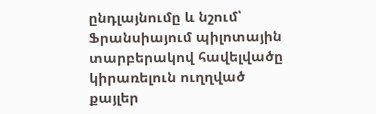ընդլայնումը և նշում՝ Ֆրանսիայում պիլոտային տարբերակով հավելվածը կիրառելուն ուղղված քայլեր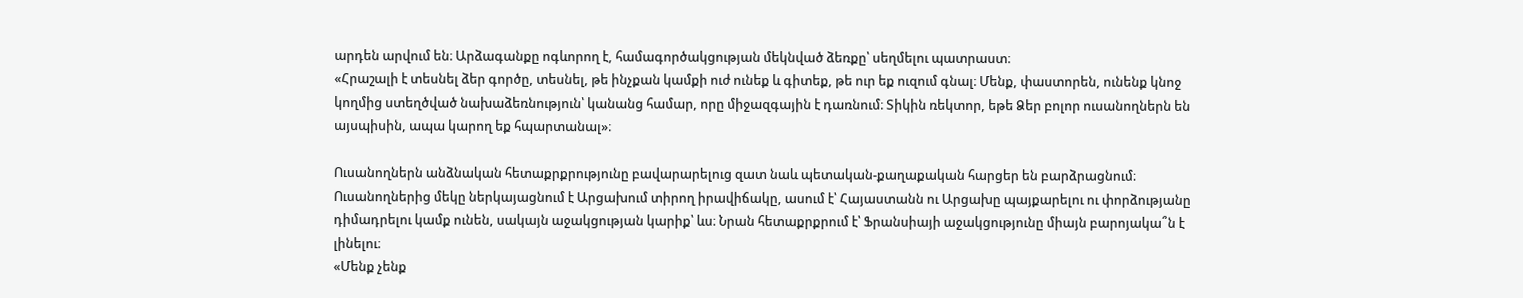արդեն արվում են։ Արձագանքը ոգևորող է, համագործակցության մեկնված ձեռքը՝ սեղմելու պատրաստ։
«Հրաշալի է տեսնել ձեր գործը, տեսնել, թե ինչքան կամքի ուժ ունեք և գիտեք, թե ուր եք ուզում գնալ։ Մենք, փաստորեն, ունենք կնոջ կողմից ստեղծված նախաձեռնություն՝ կանանց համար, որը միջազգային է դառնում։ Տիկին ռեկտոր, եթե Ձեր բոլոր ուսանողներն են այսպիսին, ապա կարող եք հպարտանալ»։

Ուսանողներն անձնական հետաքրքրությունը բավարարելուց զատ նաև պետական-քաղաքական հարցեր են բարձրացնում։ Ուսանողներից մեկը ներկայացնում է Արցախում տիրող իրավիճակը, ասում է՝ Հայաստանն ու Արցախը պայքարելու ու փորձությանը դիմադրելու կամք ունեն, սակայն աջակցության կարիք՝ ևս։ Նրան հետաքրքրում է՝ Ֆրանսիայի աջակցությունը միայն բարոյակա՞ն է լինելու։
«Մենք չենք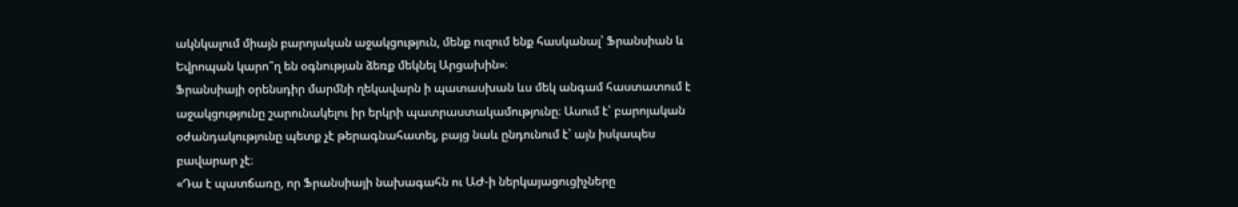ակնկալում միայն բարոյական աջակցություն, մենք ուզում ենք հասկանալ՝ Ֆրանսիան և Եվրոպան կարո՞ղ են օգնության ձեռք մեկնել Արցախին»։
Ֆրանսիայի օրենսդիր մարմնի ղեկավարն ի պատասխան ևս մեկ անգամ հաստատում է աջակցությունը շարունակելու իր երկրի պատրաստակամությունը։ Ասում է՝ բարոյական օժանդակությունը պետք չէ թերագնահատել, բայց նաև ընդունում է՝ այն իսկապես բավարար չէ։
«Դա է պատճառը, որ Ֆրանսիայի նախագահն ու ԱԺ-ի ներկայացուցիչները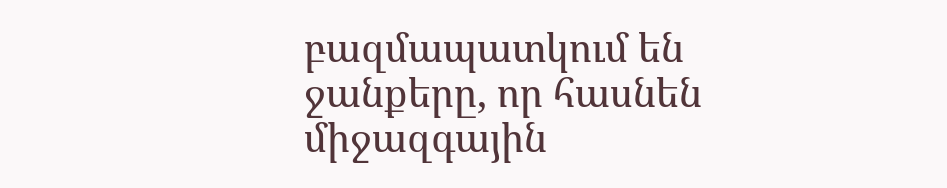բազմապատկում են ջանքերը, որ հասնեն միջազգային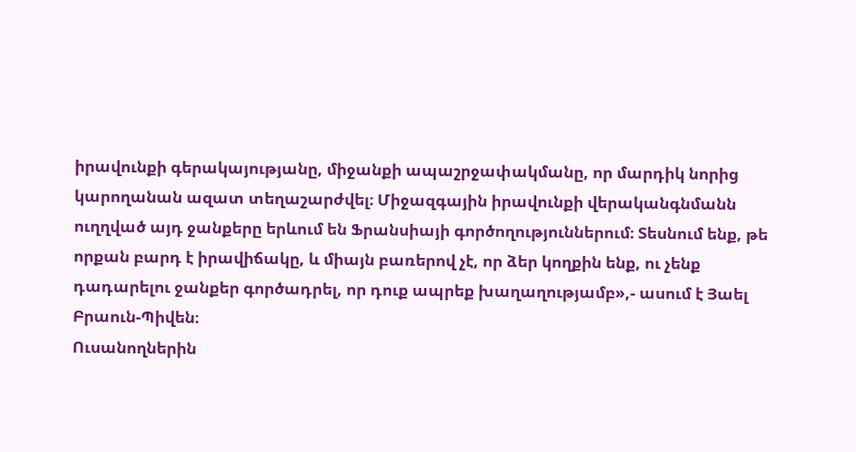իրավունքի գերակայությանը, միջանքի ապաշրջափակմանը, որ մարդիկ նորից կարողանան ազատ տեղաշարժվել։ Միջազգային իրավունքի վերականգնմանն ուղղված այդ ջանքերը երևում են Ֆրանսիայի գործողություններում։ Տեսնում ենք, թե որքան բարդ է իրավիճակը, և միայն բառերով չէ, որ ձեր կողքին ենք, ու չենք դադարելու ջանքեր գործադրել, որ դուք ապրեք խաղաղությամբ»,- ասում է Յաել Բրաուն-Պիվեն։
Ուսանողներին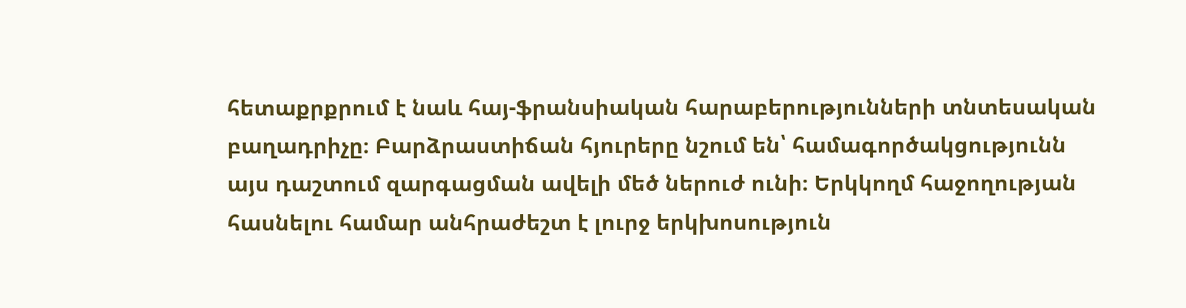հետաքրքրում է նաև հայ-ֆրանսիական հարաբերությունների տնտեսական բաղադրիչը։ Բարձրաստիճան հյուրերը նշում են՝ համագործակցությունն այս դաշտում զարգացման ավելի մեծ ներուժ ունի։ Երկկողմ հաջողության հասնելու համար անհրաժեշտ է լուրջ երկխոսություն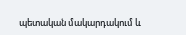պետական մակարդակում և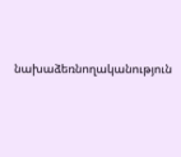նախաձեռնողականություն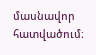մասնավոր հատվածում։